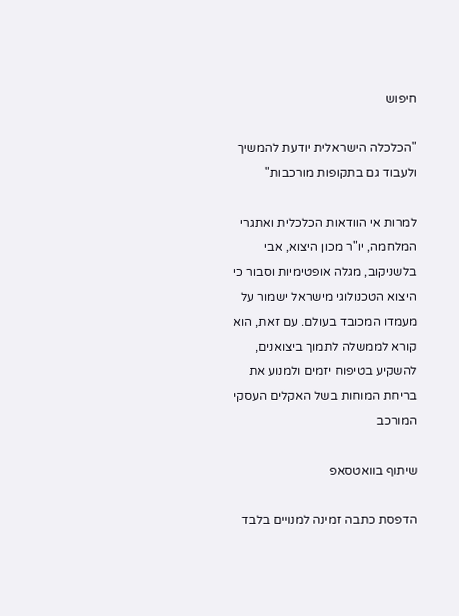חיפוש

"הכלכלה הישראלית יודעת להמשיך ולעבוד גם בתקופות מורכבות"

למרות אי הוודאות הכלכלית ואתגרי המלחמה, יו"ר מכון היצוא, אבי בלשניקוב, מגלה אופטימיות וסבור כי היצוא הטכנולוגי מישראל ישמור על מעמדו המכובד בעולם. עם זאת, הוא קורא לממשלה לתמוך ביצואנים, להשקיע בטיפוח יזמים ולמנוע את בריחת המוחות בשל האקלים העסקי המורכב

שיתוף בוואטסאפ

הדפסת כתבה זמינה למנויים בלבד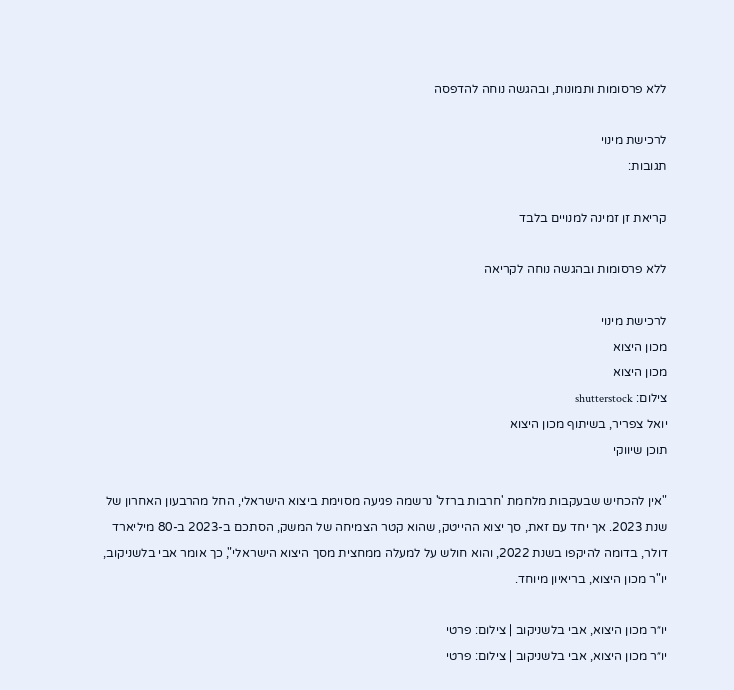ללא פרסומות ותמונות, ובהגשה נוחה להדפסה

לרכישת מינוי
תגובות:

קריאת זן זמינה למנויים בלבד

ללא פרסומות ובהגשה נוחה לקריאה

לרכישת מינוי
מכון היצוא
מכון היצוא
צילום: shutterstock
יואל צפריר, בשיתוף מכון היצוא
תוכן שיווקי

"אין להכחיש שבעקבות מלחמת 'חרבות ברזל' נרשמה פגיעה מסוימת ביצוא הישראלי, החל מהרבעון האחרון של שנת 2023. אך יחד עם זאת, סך יצוא ההייטק, שהוא קטר הצמיחה של המשק, הסתכם ב-2023 ב-80 מיליארד דולר, בדומה להיקפו בשנת 2022, והוא חולש על למעלה ממחצית מסך היצוא הישראלי", כך אומר אבי בלשניקוב, יו"ר מכון היצוא, בריאיון מיוחד.

יו״ר מכון היצוא, אבי בלשניקוב | צילום: פרטי
יו״ר מכון היצוא, אבי בלשניקוב | צילום: פרטי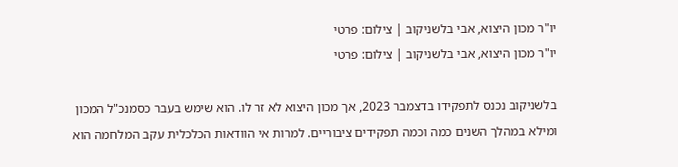יו"ר מכון היצוא, אבי בלשניקוב | צילום: פרטי
יו"ר מכון היצוא, אבי בלשניקוב | צילום: פרטי

בלשניקוב נכנס לתפקידו בדצמבר 2023, אך מכון היצוא לא זר לו. הוא שימש בעבר כסמנכ"ל המכון ומילא במהלך השנים כמה וכמה תפקידים ציבוריים. למרות אי הוודאות הכלכלית עקב המלחמה הוא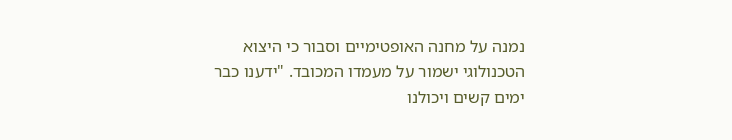נמנה על מחנה האופטימיים וסבור כי היצוא הטכנולוגי ישמור על מעמדו המכובד. "ידענו כבר ימים קשים ויכולנו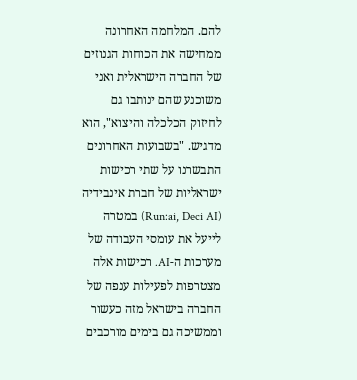להם. המלחמה האחרונה ממחישה את הכוחות הגנוזים של החברה הישראלית ואני משוכנע שהם ינותבו גם לחיזוק הכלכלה והיצוא", הוא מדגיש. "בשבועות האחרונים התבשרנו על שתי רכישות ישראליות של חברת אינבידיה (Run:ai, Deci AI) במטרה לייעל את עומסי העבודה של מערכות ה-AI. רכישות אלה מצטרפות לפעילות ענפה של החברה בישראל מזה כעשור וממשיכה גם בימים מורכבים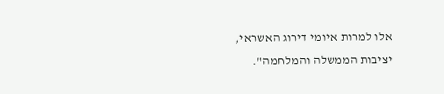אלו למרות איומי דירוג האשראי, יציבות הממשלה והמלחמה".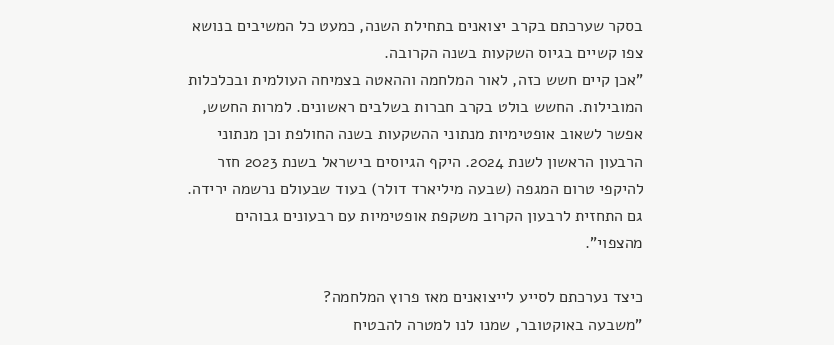בסקר שערכתם בקרב יצואנים בתחילת השנה, כמעט כל המשיבים בנושא צפו קשיים בגיוס השקעות בשנה הקרובה.
"אכן קיים חשש כזה, לאור המלחמה וההאטה בצמיחה העולמית ובכלכלות המובילות. החשש בולט בקרב חברות בשלבים ראשונים. למרות החשש, אפשר לשאוב אופטימיות מנתוני ההשקעות בשנה החולפת וכן מנתוני הרבעון הראשון לשנת 2024. היקף הגיוסים בישראל בשנת 2023 חזר להיקפי טרום המגפה (שבעה מיליארד דולר) בעוד שבעולם נרשמה ירידה. גם התחזית לרבעון הקרוב משקפת אופטימיות עם רבעונים גבוהים מהצפוי".

כיצד נערכתם לסייע לייצואנים מאז פרוץ המלחמה?
"משבעה באוקטובר, שמנו לנו למטרה להבטיח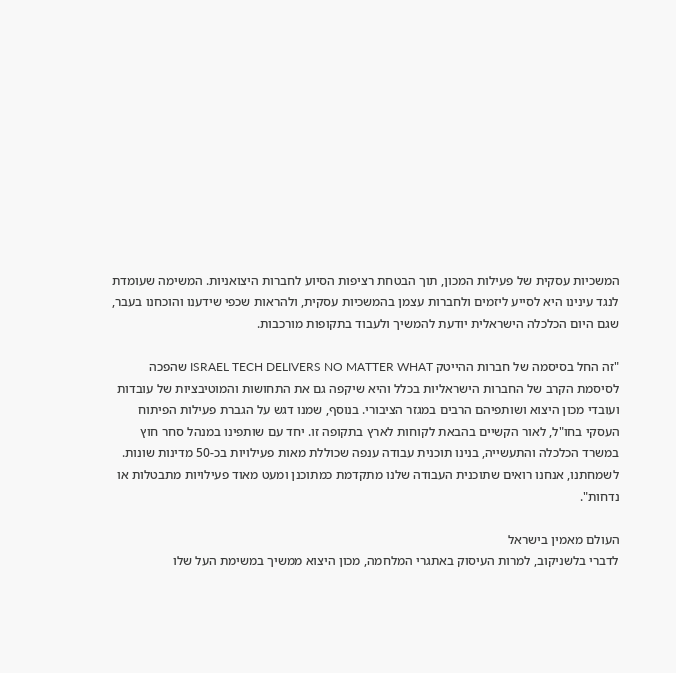המשכיות עסקית של פעילות המכון, תוך הבטחת רציפות הסיוע לחברות היצואניות. המשימה שעומדת לנגד עינינו היא לסייע ליזמים ולחברות עצמן בהמשכיות עסקית, ולהראות שכפי שידענו והוכחנו בעבר, שגם היום הכלכלה הישראלית יודעת להמשיך ולעבוד בתקופות מורכבות.

"זה החל בסיסמה של חברות ההייטק ISRAEL TECH DELIVERS NO MATTER WHAT שהפכה לסיסמת הקרב של החברות הישראליות בכלל והיא שיקפה גם את התחושות והמוטיבציות של עובדות ועובדי מכון היצוא ושותפיהם הרבים במגזר הציבורי. בנוסף, שמנו דגש על הגברת פעילות הפיתוח העסקי בחו"ל, לאור הקשיים בהבאת לקוחות לארץ בתקופה זו. יחד עם שותפינו במנהל סחר חוץ במשרד הכלכלה והתעשייה, בנינו תוכנית עבודה ענפה שכוללת מאות פעילויות בכ-50 מדינות שונות. לשמחתנו, אנחנו רואים שתוכנית העבודה שלנו מתקדמת כמתוכנן ומעט מאוד פעילויות מתבטלות או נדחות".

העולם מאמין בישראל
לדברי בלשניקוב, למרות העיסוק באתגרי המלחמה, מכון היצוא ממשיך במשימת העל שלו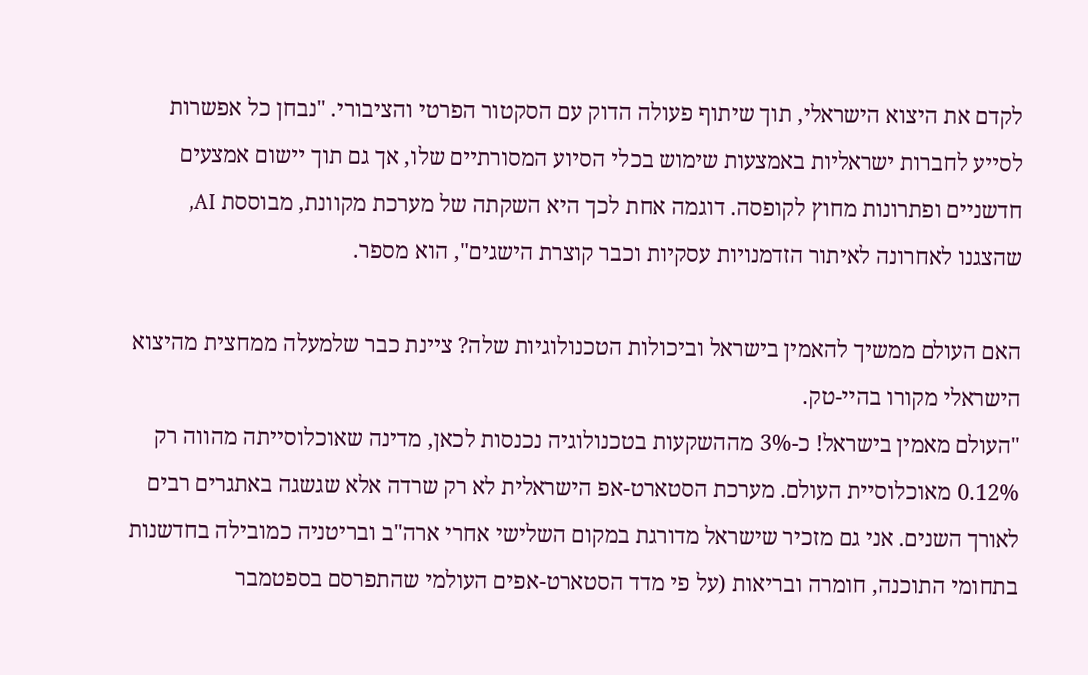לקדם את היצוא הישראלי, תוך שיתוף פעולה הדוק עם הסקטור הפרטי והציבורי. "נבחן כל אפשרות לסייע לחברות ישראליות באמצעות שימוש בכלי הסיוע המסורתיים שלו, אך גם תוך יישום אמצעים חדשניים ופתרונות מחוץ לקופסה. דוגמה אחת לכך היא השקתה של מערכת מקוונת, מבוססת AI, שהצגנו לאחרונה לאיתור הזדמנויות עסקיות וכבר קוצרת הישגים", הוא מספר.

האם העולם ממשיך להאמין בישראל וביכולות הטכנולוגיות שלה? ציינת כבר שלמעלה ממחצית מהיצוא הישראלי מקורו בהיי-טק.
"העולם מאמין בישראל! כ-3% מההשקעות בטכנולוגיה נכנסות לכאן, מדינה שאוכלוסייתה מהווה רק 0.12% מאוכלוסיית העולם. מערכת הסטארט-אפ הישראלית לא רק שרדה אלא שגשגה באתגרים רבים לאורך השנים. אני גם מזכיר שישראל מדורגת במקום השלישי אחרי ארה"ב ובריטניה כמובילה בחדשנות בתחומי התוכנה, חומרה ובריאות (על פי מדד הסטארט-אפים העולמי שהתפרסם בספטמבר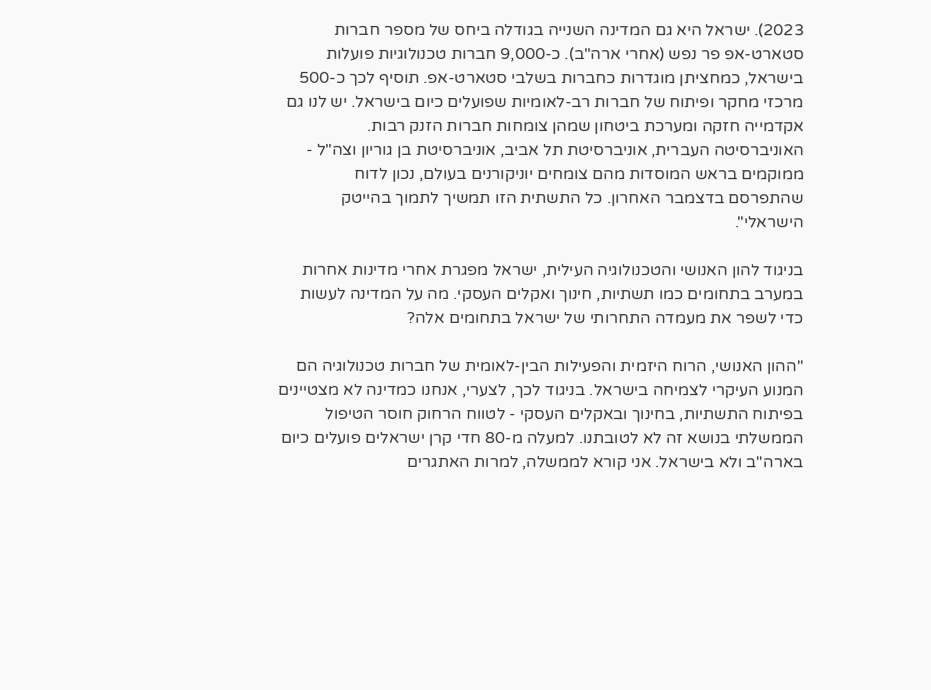2023). ישראל היא גם המדינה השנייה בגודלה ביחס של מספר חברות סטארט-אפ פר נפש (אחרי ארה"ב). כ-9,000 חברות טכנולוגיות פועלות בישראל, כמחציתן מוגדרות כחברות בשלבי סטארט-אפ. תוסיף לכך כ-500 מרכזי מחקר ופיתוח של חברות רב-לאומיות שפועלים כיום בישראל. יש לנו גם אקדמייה חזקה ומערכת ביטחון שמהן צומחות חברות הזנק רבות. האוניברסיטה העברית, אוניברסיטת תל אביב, אוניברסיטת בן גוריון וצה"ל - ממוקמים בראש המוסדות מהם צומחים יוניקורנים בעולם, נכון לדוח שהתפרסם בדצמבר האחרון. כל התשתית הזו תמשיך לתמוך בהייטק הישראלי".

בניגוד להון האנושי והטכנולוגיה העילית, ישראל מפגרת אחרי מדינות אחרות במערב בתחומים כמו תשתיות, חינוך ואקלים העסקי. מה על המדינה לעשות כדי לשפר את מעמדה התחרותי של ישראל בתחומים אלה?

"ההון האנושי, הרוח היזמית והפעילות הבין-לאומית של חברות טכנולוגיה הם המנוע העיקרי לצמיחה בישראל. בניגוד לכך, לצערי, אנחנו כמדינה לא מצטיינים בפיתוח התשתיות, בחינוך ובאקלים העסקי - לטווח הרחוק חוסר הטיפול הממשלתי בנושא זה לא לטובתנו. למעלה מ-80 חדי קרן ישראלים פועלים כיום בארה"ב ולא בישראל. אני קורא לממשלה, למרות האתגרים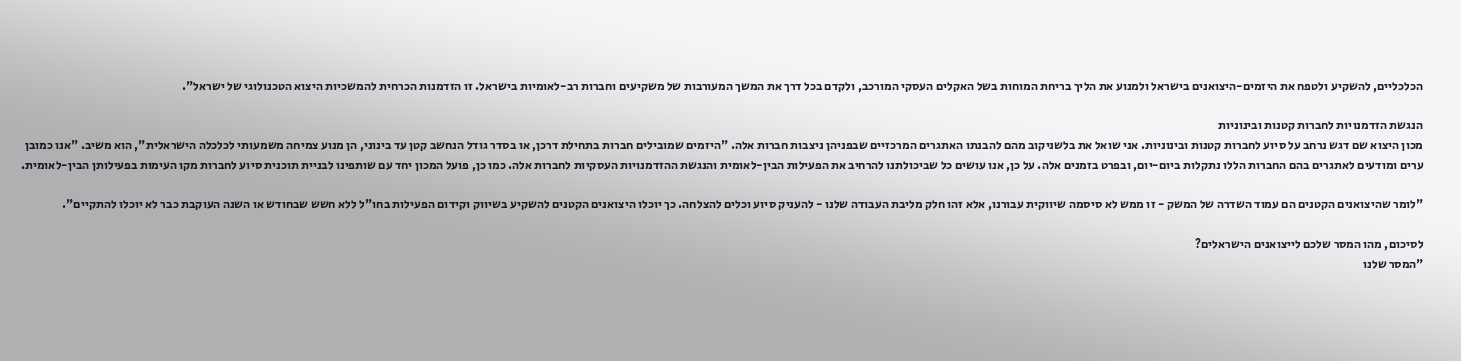הכלכליים, להשקיע ולטפח את היזמים-היצואנים בישראל ולמנוע את הליך בריחת המוחות בשל האקלים העסקי המורכב, ולקדם בכל דרך את המשך המעורבות של משקיעים וחברות רב-לאומיות בישראל. זו הזדמנות הכרחית להמשכיות היצוא הטכנולוגי של ישראל".

הנגשת הזדמנויות לחברות קטנות ובינוניות
מכון היצוא שם דגש נרחב על סיוע לחברות קטנות ובינוניות. אני שואל את בלשניקוב מהם להבנתו האתגרים המרכזיים שבפניהן ניצבות חברות אלה. "היזמים שמובילים חברות בתחילת דרכן, או בסדר גודל הנחשב קטן עד בינוני, הן מנוע צמיחה משמעותי לכלכלה הישראלית", הוא משיב. "אנו כמובן ערים ומודעים לאתגרים בהם החברות הללו נתקלות ביום-יום, ובפרט בזמנים אלה. על כן, אנו עושים כל שביכולתנו להרחיב את הפעילות הבין-לאומית והנגשת ההזדמנויות העסקיות לחברות אלה. כמו כן, פועל המכון יחד עם שותפינו לבניית תוכנית סיוע לחברות מקו העימות בפעילותן הבין-לאומית.

"לומר שהיצואנים הקטנים הם עמוד השדרה של המשק - זו ממש לא סיסמה שיווקית עבורנו, אלא זהו חלק מליבת העבודה שלנו - להעניק סיוע וכלים להצלחה. כך יוכלו היצואנים הקטנים להשקיע בשיווק וקידום הפעילות בחו"ל ללא חשש שבחודש או השנה העוקבת כבר לא יוכלו להתקיים".

לסיכום, מהו המסר שלכם לייצואנים הישראלים?
"המסר שלנו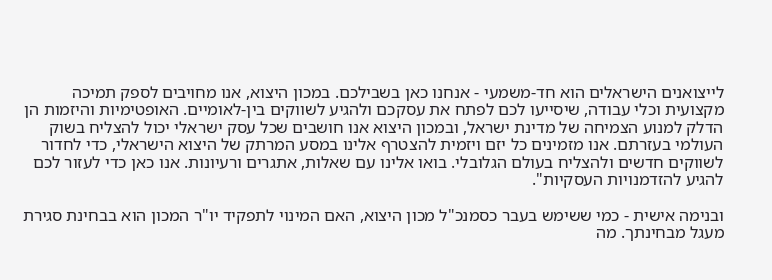לייצואנים הישראלים הוא חד-משמעי - אנחנו כאן בשבילכם. במכון היצוא, אנו מחויבים לספק תמיכה מקצועית וכלי עבודה, שיסייעו לכם לפתח את עסקכם ולהגיע לשווקים בין-לאומיים. האופטימיות והיזמות הן הדלק למנוע הצמיחה של מדינת ישראל, ובמכון היצוא אנו חושבים שכל עסק ישראלי יכול להצליח בשוק העולמי בעזרתם. אנו מזמינים כל יזם ויזמית להצטרף אלינו במסע המרתק של היצוא הישראלי, כדי לחדור לשווקים חדשים ולהצליח בעולם הגלובלי. בואו אלינו עם שאלות, אתגרים ורעיונות. אנו כאן כדי לעזור לכם להגיע להזדמנויות העסקיות".

ובנימה אישית - כמי ששימש בעבר כסמנכ"ל מכון היצוא, האם המינוי לתפקיד יו"ר המכון הוא בבחינת סגירת מעגל מבחינתך. מה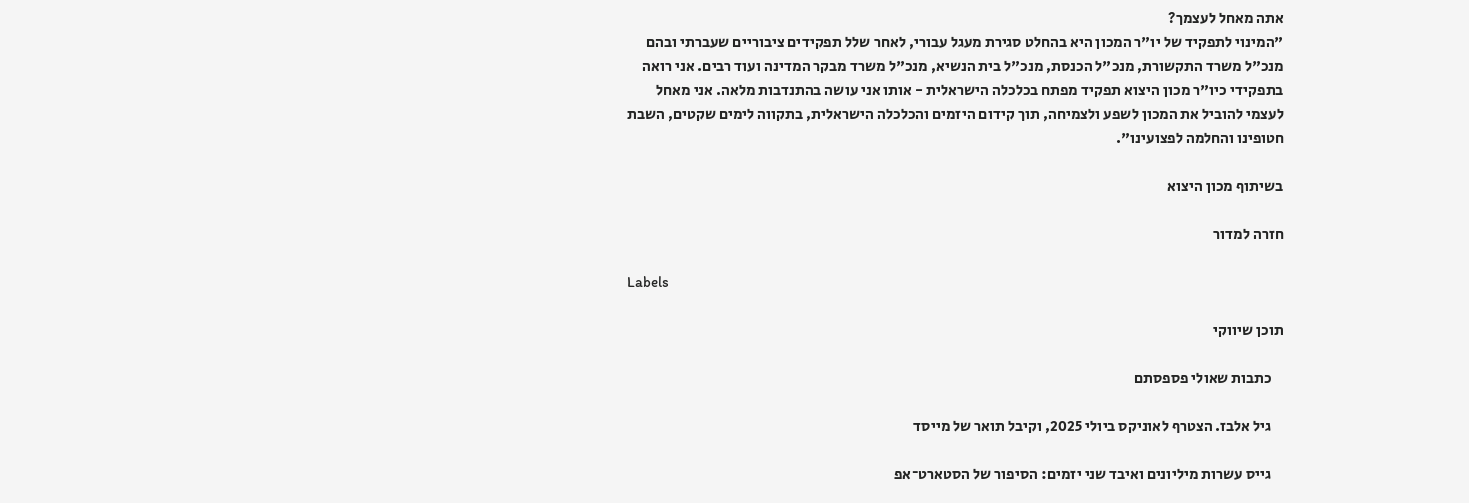אתה מאחל לעצמך?
"המינוי לתפקיד של יו"ר המכון היא בהחלט סגירת מעגל עבורי, לאחר שלל תפקידים ציבוריים שעברתי ובהם מנכ"ל משרד התקשורת, מנכ"ל הכנסת, מנכ"ל בית הנשיא, מנכ"ל משרד מבקר המדינה ועוד רבים. אני רואה בתפקידי כיו"ר מכון היצוא תפקיד מפתח בכלכלה הישראלית - אותו אני עושה בהתנדבות מלאה. אני מאחל לעצמי להוביל את המכון לשפע ולצמיחה, תוך קידום היזמים והכלכלה הישראלית, בתקווה לימים שקטים, השבת חטופינו והחלמה לפצועינו".

בשיתוף מכון היצוא

חזרה למדור

Labels

תוכן שיווקי

    כתבות שאולי פספסתם

    גיל אלבז. הצטרף לאוניקס ביולי 2025, וקיבל תואר של מייסד

    גייס עשרות מיליונים ואיבד שני יזמים: הסיפור של הסטארט־אפ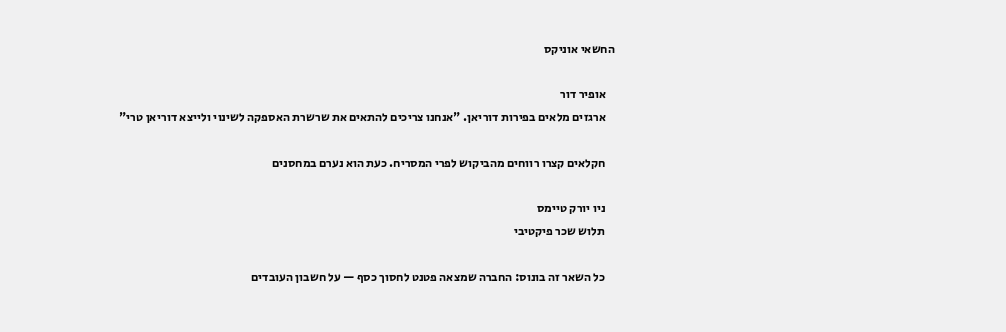החשאי אוניקס

    אופיר דור
    ארגזים מלאים בפירות דוריאן. "אנחנו צריכים להתאים את שרשרת האספקה לשינוי ולייצא דוריאן טרי"

    חקלאים קצרו רווחים מהביקוש לפרי המסריח. כעת הוא נערם במחסנים

    ניו יורק טיימס
    תלוש שכר פיקטיבי

    כל השאר זה בונוס: החברה שמצאה פטנט לחסוך כסף — על חשבון העובדים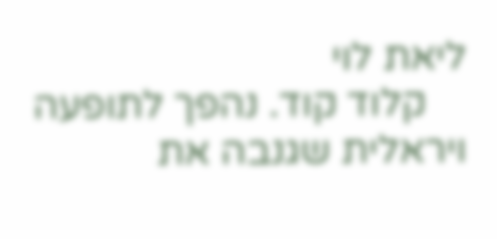ליאת לוי
    קלוד קוד. נהפך לתופעה ויראלית שגנבה את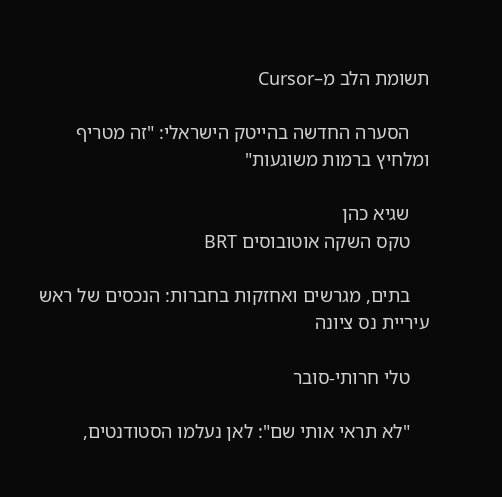תשומת הלב מ–Cursor

    הסערה החדשה בהייטק הישראלי: "זה מטריף ומלחיץ ברמות משוגעות"

    שגיא כהן
    טקס השקה אוטובוסים BRT

    בתים, מגרשים ואחזקות בחברות: הנכסים של ראש עיריית נס ציונה

    טלי חרותי-סובר

    "לא תראי אותי שם": לאן נעלמו הסטודנטים,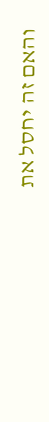והאם זה יחסל את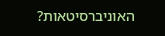האוניברסיטאות?